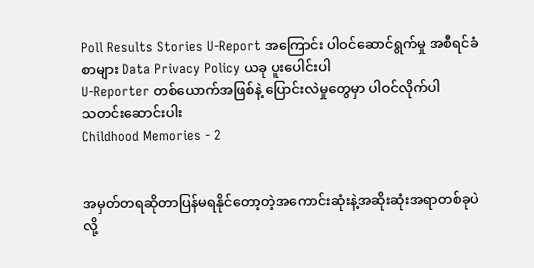Poll Results Stories U-Report အကြောင်း ပါဝင်ဆောင်ရွက်မှု အစီရင်ခံစာများ Data Privacy Policy ယခု ပူးပေါင်းပါ
U-Reporter တစ်ယောက်အဖြစ်နဲ့ ပြောင်းလဲမှုတွေမှာ ပါဝင်လိုက်ပါ
သတင်းဆောင်းပါး
Childhood Memories - 2


အမှတ်တရဆိုတာပြန်မရနိုင်တော့တဲ့အကောင်းဆုံးနဲ့အဆိုးဆုံးအရာတစ်ခုပဲလို့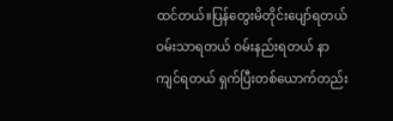ထင်တယ်။ပြန်တွေးမိတိုင်းပျော်ရတယ် ဝမ်းသာရတယ် ဝမ်းနည်းရတယ် နာကျင်ရတယ် ရှက်ပြီးတစ်ယောက်တည်း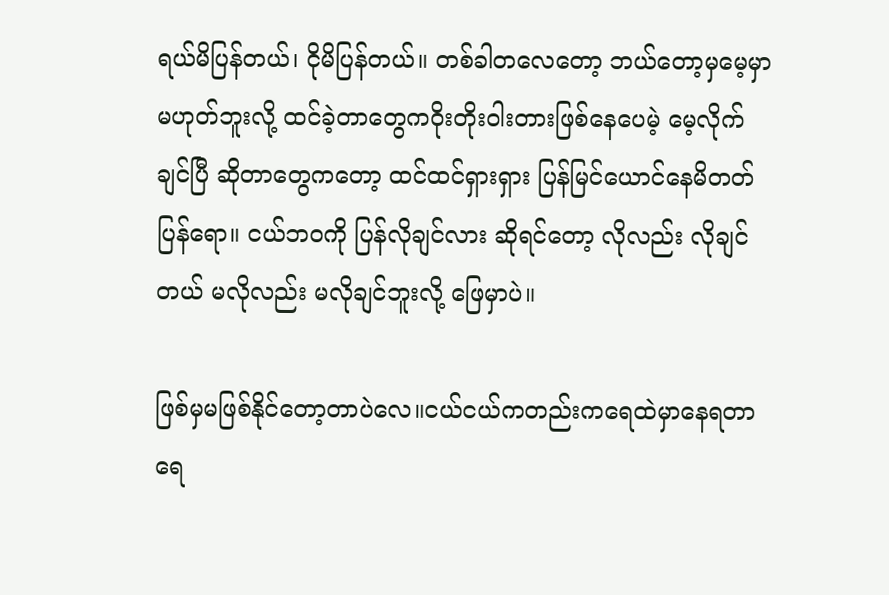ရယ်မိပြန်တယ်၊ ငိုမိပြန်တယ်။ တစ်ခါတလေတော့ ဘယ်တော့မှမေ့မှာမဟုတ်ဘူးလို့ ထင်ခဲ့တာတွေကဝိုးတိုးဝါးတားဖြစ်နေပေမဲ့ မေ့လိုက်ချင်ပြီ ဆိုတာတွေကတော့ ထင်ထင်ရှားရှား ပြန်မြင်ယောင်နေမိတတ်ပြန်ရော။ ငယ်ဘဝကို ပြန်လိုချင်လား ဆိုရင်တော့ လိုလည်း လိုချင်တယ် မလိုလည်း မလိုချင်ဘူးလို့ ဖြေမှာပဲ။

ဖြစ်မှမဖြစ်နိုင်တော့တာပဲလေ။ငယ်ငယ်ကတည်းကရေထဲမှာနေရတာရေ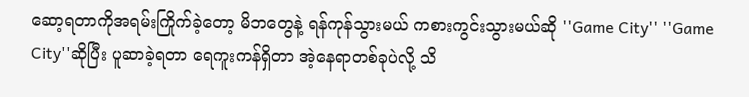ဆော့ရတာကိုအရမ်းကြိုက်ခဲ့တော့ မိဘတွေနဲ့ ရန်ကုန်သွားမယ် ကစားကွင်းသွားမယ်ဆို ''Game City'' ''Game City''ဆိုပြီး ပူဆာခဲ့ရတာ ရေကူးကန်ရှိတာ အဲ့နေရာတစ်ခုပဲလို့ သိ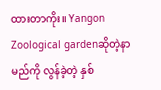ထားတာကိုး။ Yangon Zoological gardenဆိုတဲ့နာမည်ကို လွန်ခဲ့တဲ့ နှစ်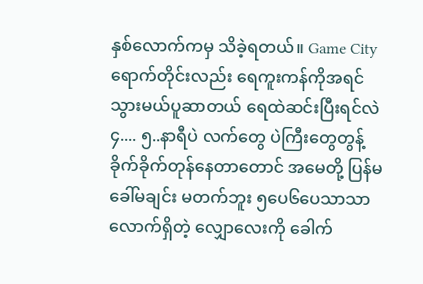နှစ်လောက်ကမှ သိခဲ့ရတယ်။ Game City ရောက်တိုင်းလည်း ရေကူးကန်ကိုအရင်သွားမယ်ပူဆာတယ် ရေထဲဆင်းပြီးရင်လဲ ၄.... ၅..နာရီပဲ လက်တွေ ပဲကြီးတွေတွန့် ခိုက်ခိုက်တုန်နေတာတောင် အမေတို့ ပြန်မခေါ်မချင်း မတက်ဘူး ၅ပေ၆ပေသာသာလောက်ရှိတဲ့ လျှောလေးကို ခေါက်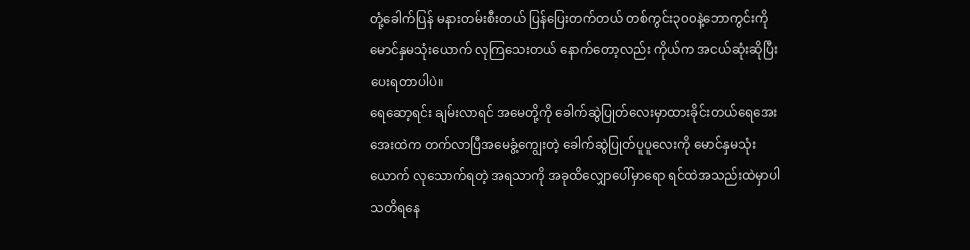တုံ့ခေါက်ပြန် မနားတမ်းစီးတယ် ပြန်ပြေးတက်တယ် တစ်ကွင်း၃၀၀နဲ့ဘောကွင်းကို မောင်နှမသုံးယောက် လုကြသေးတယ် နောက်တော့လည်း ကိုယ်က အငယ်ဆုံးဆိုပြီး ပေးရတာပါပဲ။
ရေဆော့ရင်း ချမ်းလာရင် အမေတို့ကို ခေါက်ဆွဲပြုတ်လေးမှာထားခိုင်းတယ်ရေအေးအေးထဲက တက်လာပြီအမေခွံ့ကျွေးတဲ့ ခေါက်ဆွဲပြုတ်ပူပူလေးကို မောင်နှမသုံးယောက် လုသောက်ရတဲ့ အရသာကို အခုထိလျှောပေါ်မှာရော ရင်ထဲအသည်းထဲမှာပါ သတိရနေ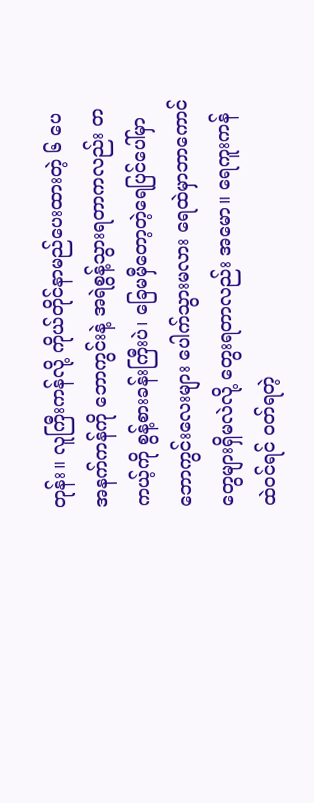တုန်း။ လူကြီးကန်လို့ ကိုယ်တိုင်နာမည်ပေးထားတဲ့ ၆ ပေ အနက်ကန်ကို ဘောကွင်းနဲ့ အရဲစွန့်သွားရတာကလည်း တကယ့်ကို စွန့်စားခန်းကြီးပဲ၊ ခြေမမှီတော့တဲ့ရေပြင်ပေါ်မှာ ဘောကွင်းလေးများ ပေါက်သွားမလား ရေထဲမှာဘာကောင်တွေများရှိမလဲလို့ တွေးရတာလည်း အမော။ ရေကူးကန်ထဲဝင်ရင် ဝတ်ရတဲ့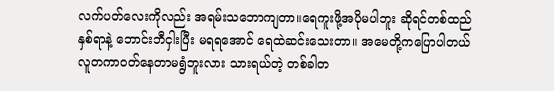လက်ပတ်လေးကိုလည်း အရမ်းသဘောကျတာ။ရေကူးဖို့အပိုမပါဘူး ဆိုရင်တစ်ထည်နှစ်ရာနဲ့ ဘောင်းဘီငှါးပြီး မရရအောင် ရေထဲဆင်းသေးတာ။ အမေတို့ကပြောပါတယ် လူတကာဝတ်နေတာမရွံဘူးလား သားရယ်တဲ့ တစ်ခါတ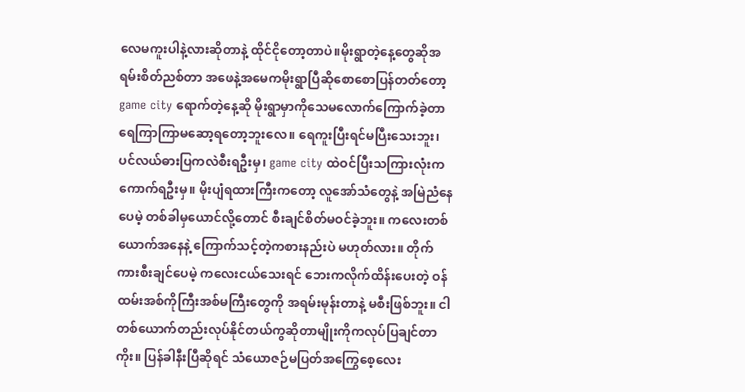လေမကူးပါနဲ့လားဆိုတာနဲ့ ထိုင်ငိုတော့တာပဲ။မိုးရွာတဲ့နေ့တွေဆိုအရမ်းစိတ်ညစ်တာ အဖေနဲ့အမေကမိုးရွာပြီဆိုစောစောပြန်တတ်တော့ game city ရောက်တဲ့နေ့ဆို မိုးရွာမှာကိုသေမလောက်ကြောက်ခဲ့တာ ရေကြာကြာမဆော့ရတော့ဘူးလေ။ ရေကူးပြီးရင်မပြီးသေးဘူး၊ ပင်လယ်ဓားပြကလဲစီးရဦးမှ၊ game city ထဲဝင်ပြီးသကြားလုံးက ကောက်ရဦးမှ။ မိုးပျံရထားကြီးကတော့ လူအော်သံတွေနဲ့ အမြဲညံနေပေမဲ့ တစ်ခါမှယောင်လို့တောင် စီးချင်စိတ်မဝင်ခဲ့ဘူး။ ကလေးတစ်ယောက်အနေနဲ့ ကြောက်သင့်တဲ့ကစားနည်းပဲ မဟုတ်လား။ တိုက်ကားစီးချင်ပေမဲ့ ကလေးငယ်သေးရင် ဘေးကလိုက်ထိန်းပေးတဲ့ ဝန်ထမ်းအစ်ကိုကြီးအစ်မကြီးတွေကို အရမ်းမုန်းတာနဲ့ မစီးဖြစ်ဘူး။ ငါတစ်ယောက်တည်းလုပ်နိုင်တယ်ကွဆိုတာမျိုးကိုကလုပ်ပြချင်တာကိုး။ ပြန်ခါနီးပြီဆိုရင် သံယောဇဉ်မပြတ်အကြွေစေ့လေး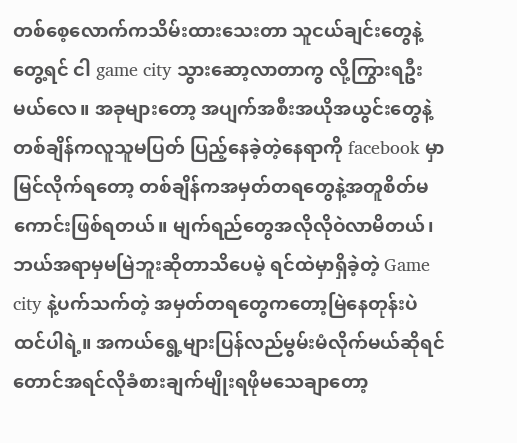တစ်စေ့လောက်ကသိမ်းထားသေးတာ သူငယ်ချင်းတွေနဲ့တွေ့ရင် ငါ game city သွားဆော့လာတာကွ လို့ကြွားရဦးမယ်လေ။ အခုများတော့ အပျက်အစီးအယိုအယွင်းတွေနဲ့ တစ်ချိန်ကလူသူမပြတ် ပြည့်နေခဲ့တဲ့နေရာကို facebook မှာ မြင်လိုက်ရတော့ တစ်ချိန်ကအမှတ်တရတွေနဲ့အတူစိတ်မကောင်းဖြစ်ရတယ်။ မျက်ရည်တွေအလိုလိုဝဲလာမိတယ်၊ ဘယ်အရာမှမမြဲဘူးဆိုတာသိပေမဲ့ ရင်ထဲမှာရှိခဲ့တဲ့ Game city နဲ့ပက်သက်တဲ့ အမှတ်တရတွေကတော့မြဲနေတုန်းပဲထင်ပါရဲ့။ အကယ်ရွေ့များပြန်လည်မွမ်းမံလိုက်မယ်ဆိုရင်တောင်အရင်လိုခံစားချက်မျိုးရဖိုမသေချာတော့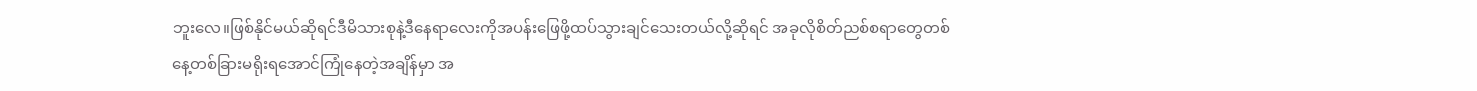ဘူးလေ။ဖြစ်နိုင်မယ်ဆိုရင်ဒီမိသားစုနဲ့ဒီနေရာလေးကိုအပန်းဖြေဖို့ထပ်သွားချင်သေးတယ်လို့ဆိုရင် အခုလိုစိတ်ညစ်စရာတွေတစ်နေ့တစ်ခြားမရိုးရအောင်ကြုံနေတဲ့အချိန်မှာ အ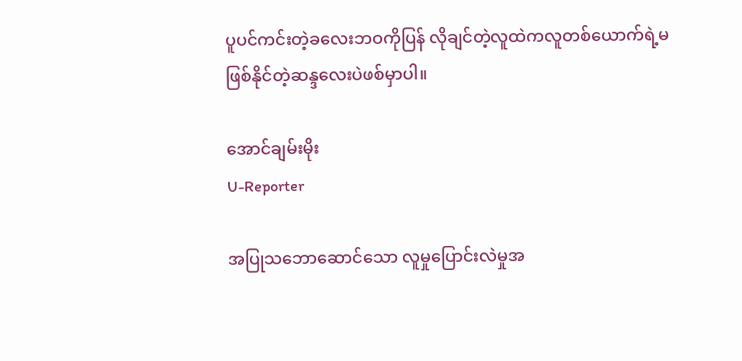ပူပင်ကင်းတဲ့ခလေးဘဝကိုပြန် လိုချင်တဲ့လူထဲကလူတစ်ယောက်ရဲ့မဖြစ်နိုင်တဲ့ဆန္ဒလေးပဲဖစ်မှာပါ။

အောင်ချမ်းမိုး
U-Reporter

အပြုသဘောဆောင်သော လူမှုပြောင်းလဲမှုအ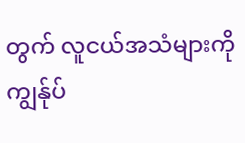တွက် လူငယ်အသံများကို ကျွန်ုပ်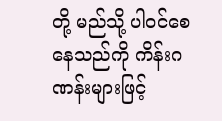တို့ မည်သို့ ပါဝင်စေနေသည်ကို ကိန်းဂဏန်းများဖြင့်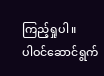ကြည့်ရှုပါ။
ပါဝင်ဆောင်ရွက်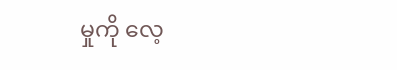မှုကို လေ့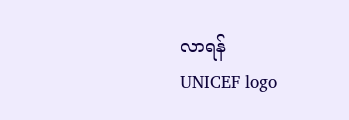လာရန်
UNICEF logo